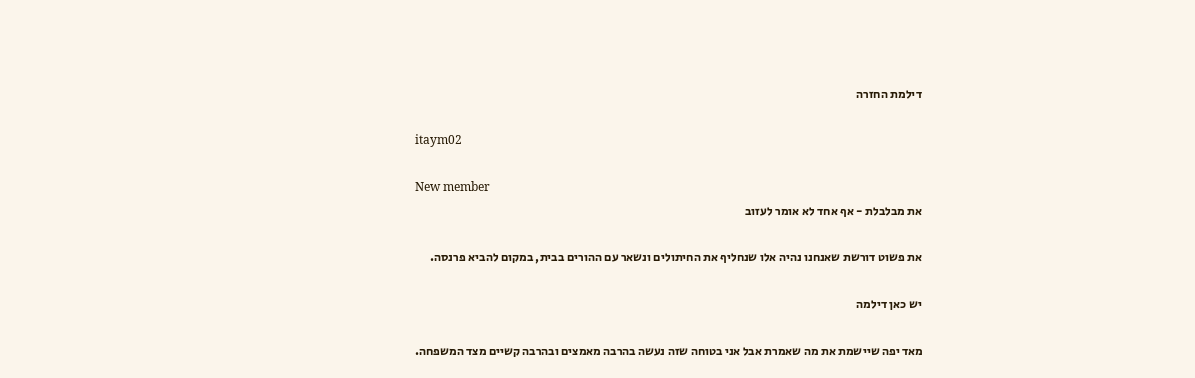דילמת החזרה

itaym02

New member
את מבלבלת - אף אחד לא אומר לעזוב

את פשוט דורשת שאנחנו נהיה אלו שנחליף את החיתולים ונשאר עם ההורים בבית, במקום להביא פרנסה.

יש כאן דילמה

מאד יפה שיישמת את מה שאמרת אבל אני בטוחה שזה נעשה בהרבה מאמצים ובהרבה קשיים מצד המשפחה.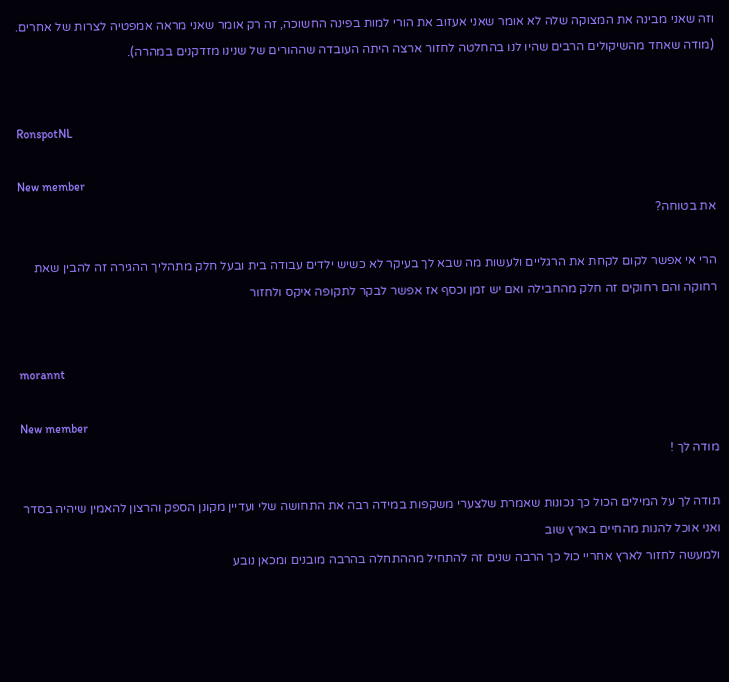וזה שאני מבינה את המצוקה שלה לא אומר שאני אעזוב את הורי למות בפינה החשוכה, זה רק אומר שאני מראה אמפטיה לצרות של אחרים.
(מודה שאחד מהשיקולים הרבים שהיו לנו בהחלטה לחזור ארצה היתה העובדה שההורים של שנינו מזדקנים במהרה).


RonspotNL

New member
את בטוחה?

הרי אי אפשר לקום לקחת את הרגליים ולעשות מה שבא לך בעיקר לא כשיש ילדים עבודה בית ובעל חלק מתהליך ההגירה זה להבין שאת רחוקה והם רחוקים זה חלק מהחבילה ואם יש זמן וכסף אז אפשר לבקר לתקופה איקס ולחזור


morannt

New member
מודה לך !

תודה לך על המילים הכול כך נכונות שאמרת שלצערי משקפות במידה רבה את התחושה שלי ועדיין מקונן הספק והרצון להאמין שיהיה בסדר ואני אוכל להנות מהחיים בארץ שוב
ולמעשה לחזור לארץ אחריי כול כך הרבה שנים זה להתחיל מההתחלה בהרבה מובנים ומכאן נובע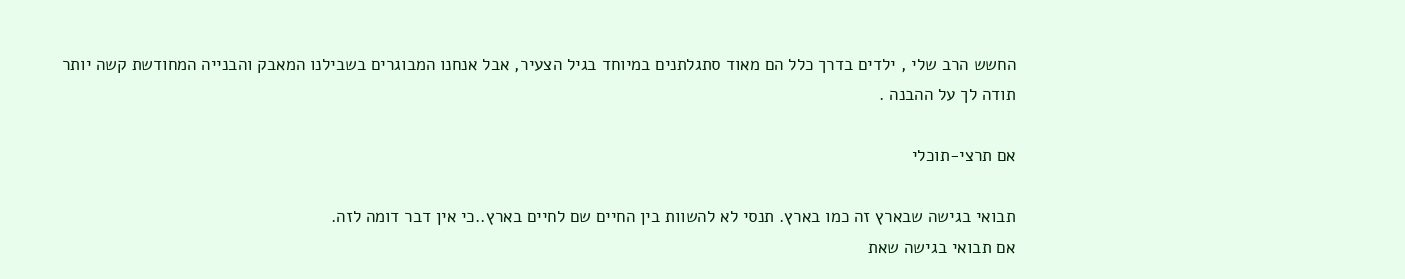החשש הרב שלי , ילדים בדרך כלל הם מאוד סתגלתנים במיוחד בגיל הצעיר, אבל אנחנו המבוגרים בשבילנו המאבק והבנייה המחודשת קשה יותר
תודה לך על ההבנה .

אם תרצי-תוכלי

תבואי בגישה שבארץ זה כמו בארץ. תנסי לא להשוות בין החיים שם לחיים בארץ..כי אין דבר דומה לזה.
אם תבואי בגישה שאת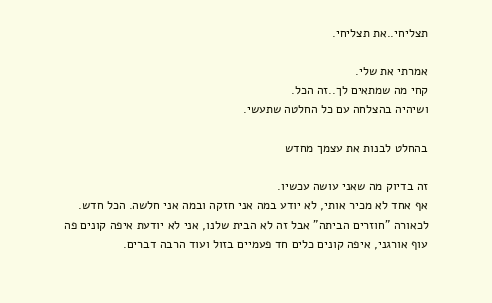תצליחי..את תצליחי.

אמרתי את שלי.
קחי מה שמתאים לך..זה הכל.
ושיהיה בהצלחה עם כל החלטה שתעשי.

בהחלט לבנות את עצמך מחדש

זה בדיוק מה שאני עושה עכשיו.
אף אחד לא מכיר אותי, לא יודע במה אני חזקה ובמה אני חלשה. הכל חדש.
לכאורה "חוזרים הביתה" אבל זה לא הבית שלנו, אני לא יודעת איפה קונים פה עוף אורגני, איפה קונים כלים חד פעמיים בזול ועוד הרבה דברים.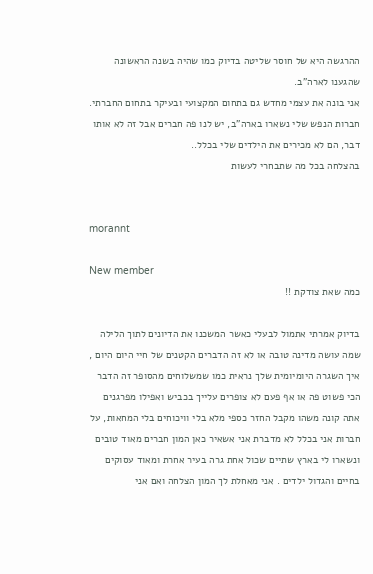ההרגשה היא של חוסר שליטה בדיוק כמו שהיה בשנה הראשונה שהגענו לארה"ב.
אני בונה את עצמי מחדש גם בתחום המקצועי ובעיקר בתחום החברתי. חברות הנפש שלי נשארו בארה"ב, יש לנו פה חברים אבל זה לא אותו דבר, הם לא מכירים את הילדים שלי בכלל..
בהצלחה בכל מה שתבחרי לעשות


morannt

New member
כמה שאת צודקת !!

בדיוק אמרתי אתמול לבעלי כאשר המשכנו את הדיונים לתוך הלילה
שמה עושה מדינה טובה או לא זה הדברים הקטנים של חיי היום היום , איך השגרה היומיומית שלך נראית כמו שמשלוחים מהסופר זה הדבר הכי פשוט פה או אף פעם לא צופרים עלייך בכביש ואפילו מפרגנים אתה קונה משהו מקבל החזר כספי מלא בלי וויכוחים בלי המחאות, על חברות אני בכלל לא מדברת אני אשאיר כאן המון חברים מאוד טובים ונשארו לי בארץ שתיים שכול אחת גרה בעיר אחרת ומאוד עסוקים בחיים והגדול ילדים . אני מאחלת לך המון הצלחה ואם אני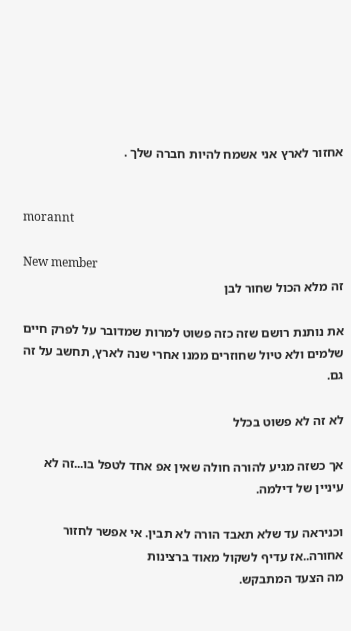אחזור לארץ אני אשמח להיות חברה שלך .


morannt

New member
זה מלא הכול שחור לבן

את נותנת רושם שזה כזה פשוט למרות שמדובר על לפרק חיים שלמים ולא טיול שחוזרים ממנו אחרי שנה לארץ, תחשב על זה גם.

לא זה לא פשוט בכלל

אך כשזה מגיע להורה חולה שאין אפ אחד לטפל בו...זה לא עיניין של דילמה.

וכניראה עד שלא תאבד הורה לא תבין. אי אפשר לחזור אחורה..אז עדיף לשקול מאוד ברצינות
מה הצעד המתבקש.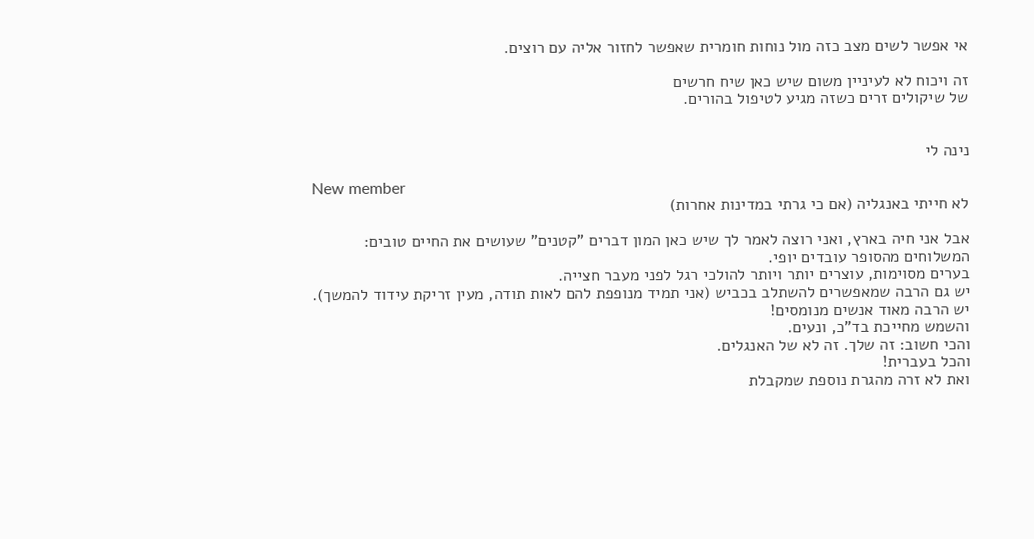אי אפשר לשים מצב כזה מול נוחות חומרית שאפשר לחזור אליה עם רוצים.

זה ויכוח לא לעיניין משום שיש כאן שיח חרשים
של שיקולים זרים כשזה מגיע לטיפול בהורים.


נינה לי

New member
לא חייתי באנגליה (אם כי גרתי במדינות אחרות)

אבל אני חיה בארץ, ואני רוצה לאמר לך שיש כאן המון דברים "קטנים" שעושים את החיים טובים:
המשלוחים מהסופר עובדים יופי.
בערים מסוימות, עוצרים יותר ויותר להולכי רגל לפני מעבר חצייה.
יש גם הרבה שמאפשרים להשתלב בכביש (אני תמיד מנופפת להם לאות תודה, מעין זריקת עידוד להמשך).
יש הרבה מאוד אנשים מנומסים!
והשמש מחייכת בד"כ, ונעים.
והכי חשוב: זה שלך. זה לא של האנגלים.
והכל בעברית!
ואת לא זרה מהגרת נוספת שמקבלת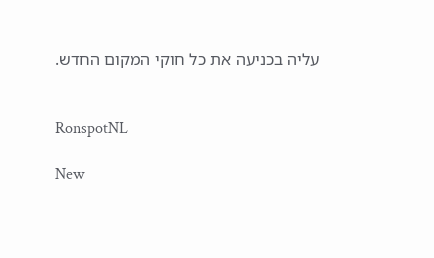עליה בכניעה את כל חוקי המקום החדש.


RonspotNL

New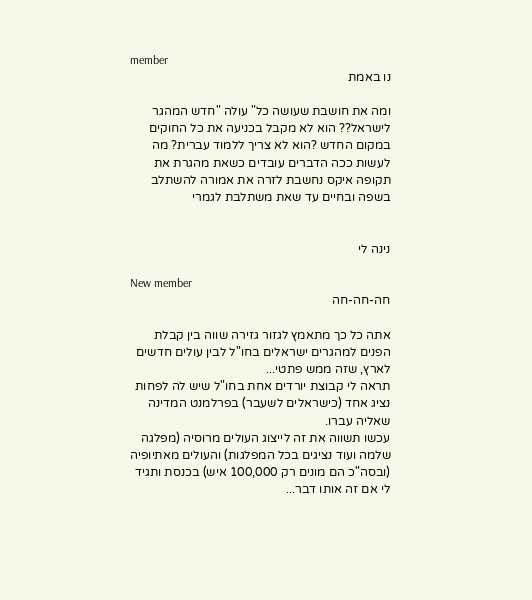member
נו באמת

ומה את חושבת שעושה כל" עולה "חדש המהגר לישראל?? הוא לא מקבל בכניעה את כל החוקים במקום החדש ?הוא לא צריך ללמוד עברית? מה לעשות ככה הדברים עובדים כשאת מהגרת את תקופה איקס נחשבת לזרה את אמורה להשתלב בשפה ובחיים עד שאת משתלבת לגמרי


נינה לי

New member
חה-חה-חה

אתה כל כך מתאמץ לגזור גזירה שווה בין קבלת הפנים למהגרים ישראלים בחו"ל לבין עולים חדשים לארץ, שזה ממש פתטי...
תראה לי קבוצת יורדים אחת בחו"ל שיש לה לפחות נציג אחד (כישראלים לשעבר) בפרלמנט המדינה שאליה עברו.
עכשו תשווה את זה לייצוג העולים מרוסיה (מפלגה שלמה ועוד נציגים בכל המפלגות) והעולים מאתיופיה (ובסה"כ הם מונים רק 100,000 איש) בכנסת ותגיד לי אם זה אותו דבר...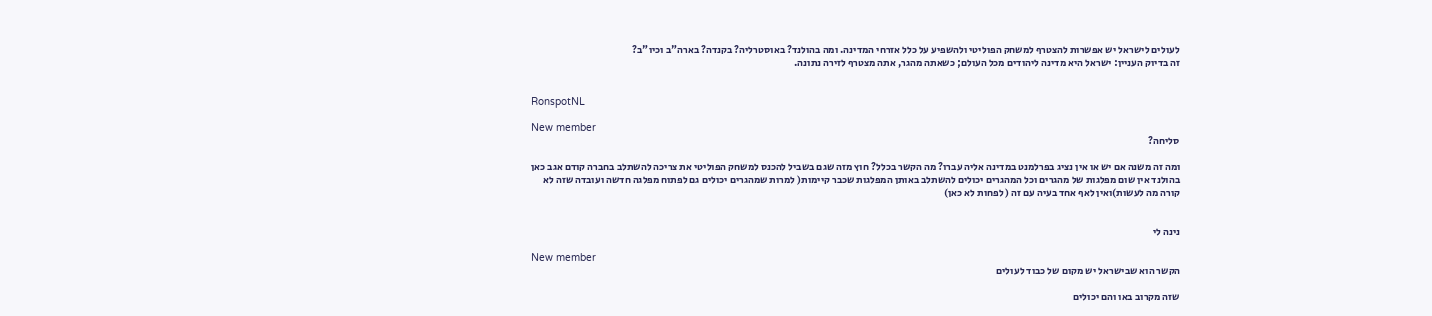לעולים לישראל יש אפשרות להצטרף למשחק הפוליטי ולהשפיע על כלל אזרחי המדינה. ומה בהולנד? באוסטרליה? בקנדה? בארה"ב וכיו"ב?
זה בדיוק העניין: ישראל היא מדינה ליהודים מכל העולם; כשאתה מהגר, אתה מצטרף לזירה נתונה.


RonspotNL

New member
סליחה?

ומה זה משנה אם יש או אין נציג בפרלמנט במדינה אליה עברו? מה הקשר בכלל? חוץ מזה שגם בשביל להכנס למשחק הפוליטי את צריכה להשתלב בחברה קודם אגב כאן בהולנד אין שום מפלגות של מהגרים וכל המהגרים יכולים להשתלב באותן המפלגות שכבר קיימות( למרות שמהגרים יכולים גם לפתוח מפלגה חדשה ועובדה שזה לא קורה מה לעשות)ואין לאף אחד בעיה עם זה ( לפחות לא כאן)


נינה לי

New member
הקשר הוא שבישראל יש מקום של כבוד לעולים

שזה מקרוב באו והם יכולים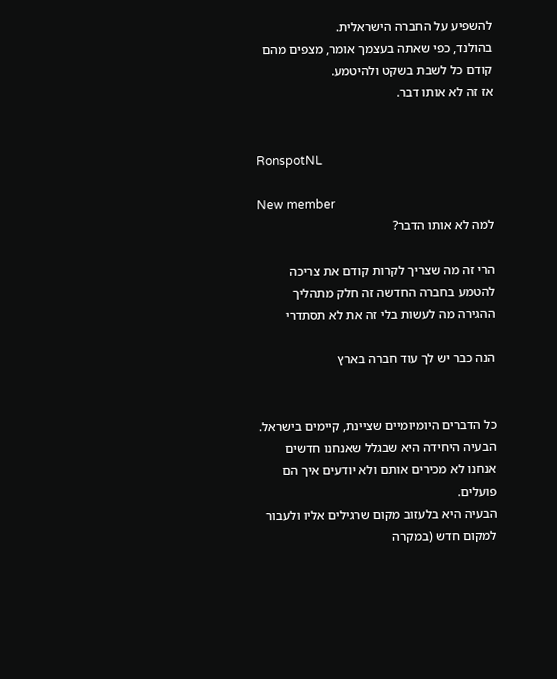להשפיע על החברה הישראלית.
בהולנד, כפי שאתה בעצמך אומר, מצפים מהם קודם כל לשבת בשקט ולהיטמע.
אז זה לא אותו דבר.


RonspotNL

New member
למה לא אותו הדבר?

הרי זה מה שצריך לקרות קודם את צריכה להטמע בחברה החדשה זה חלק מתהליך ההגירה מה לעשות בלי זה את לא תסתדרי

הנה כבר יש לך עוד חברה בארץ


כל הדברים היומיומיים שציינת, קיימים בישראל. הבעיה היחידה היא שבגלל שאנחנו חדשים אנחנו לא מכירים אותם ולא יודעים איך הם פועלים.
הבעיה היא בלעזוב מקום שרגילים אליו ולעבור למקום חדש (במקרה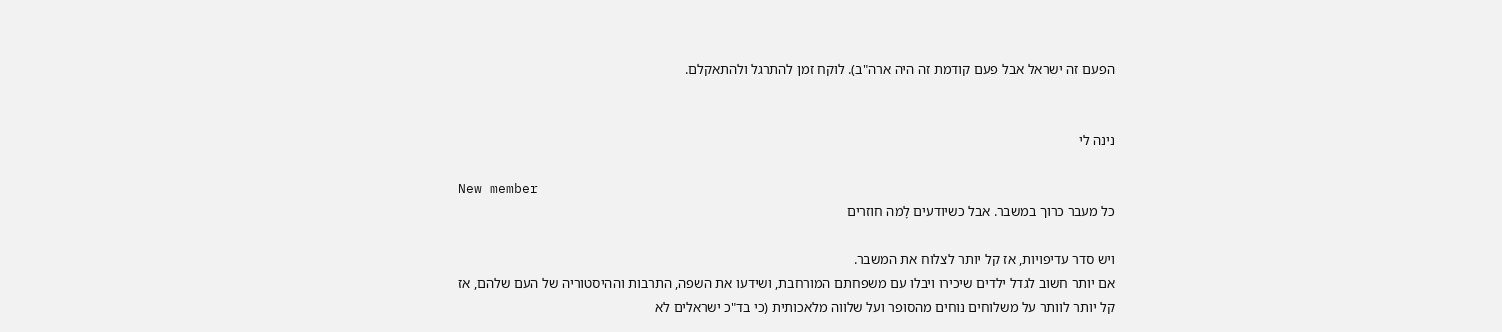הפעם זה ישראל אבל פעם קודמת זה היה ארה"ב). לוקח זמן להתרגל ולהתאקלם.


נינה לי

New member
כל מעבר כרוך במשבר. אבל כשיודעים לָמה חוזרים

ויש סדר עדיפויות, אז קל יותר לצלוח את המשבר.
אם יותר חשוב לגדל ילדים שיכירו ויבלו עם משפחתם המורחבת, ושידעו את השפה, התרבות וההיסטוריה של העם שלהם, אז קל יותר לוותר על משלוחים נוחים מהסופר ועל שלווה מלאכותית (כי בד"כ ישראלים לא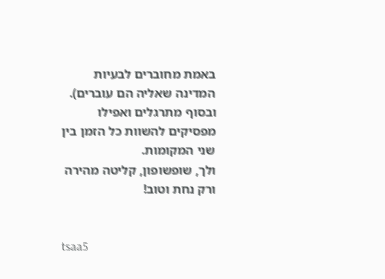באמת מחוברים לבעיות המדינה שאליה הם עוברים).
ובסוף מתרגלים ואפילו מפסיקים להשוות כל הזמן בין שני המקומות.
ולך, שופשופון, קליטה מהירה ורק נחת וטוב!


tsaa5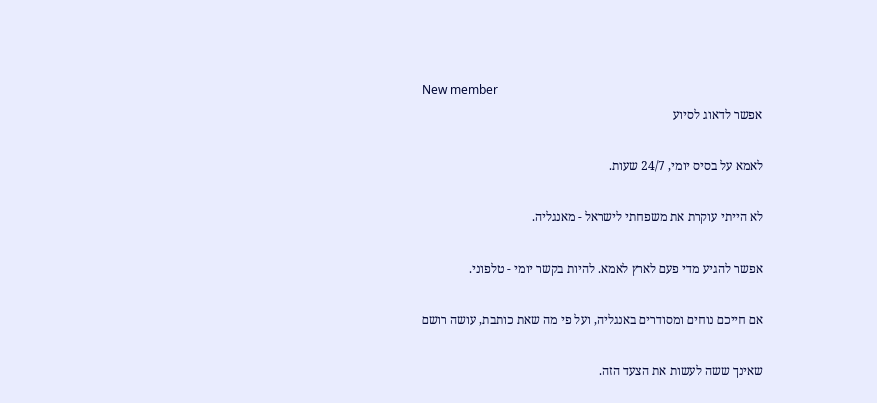New member
אפשר לדאוג לסיוע

לאמא על בסיס יומי, 24/7 שעות.

לא הייתי עוקרת את משפחתי לישראל - מאנגליה.

אפשר להגיע מדי פעם לארץ לאמא. להיות בקשר יומי - טלפוני.

אם חייכם נוחים ומסודרים באנגליה, ועל פי מה שאת כותבת, עושה רושם

שאינך ששה לעשות את הצעד הזה.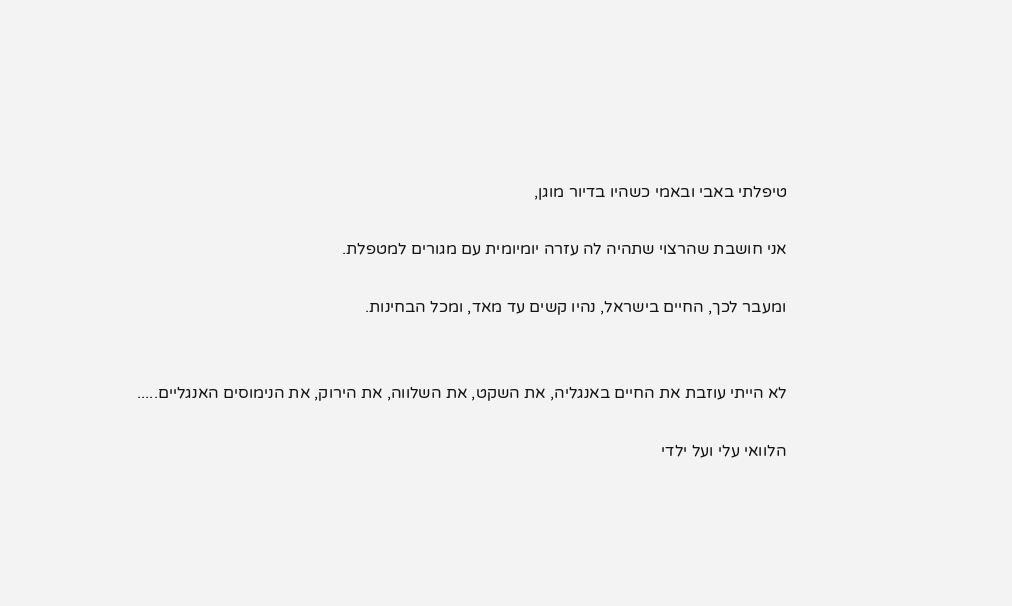טיפלתי באבי ובאמי כשהיו בדיור מוגן,

אני חושבת שהרצוי שתהיה לה עזרה יומיומית עם מגורים למטפלת.

ומעבר לכך, החיים בישראל, נהיו קשים עד מאד, ומכל הבחינות.


לא הייתי עוזבת את החיים באנגליה, את השקט, את השלווה, את הירוק, את הנימוסים האנגליים.....

הלוואי עלי ועל ילדי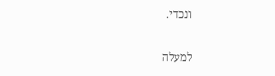ונכדי.

למעלה